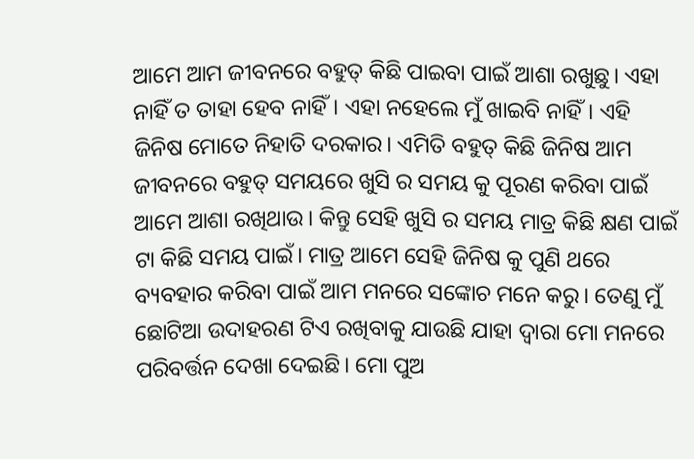ଆମେ ଆମ ଜୀବନରେ ବହୁତ୍ କିଛି ପାଇବା ପାଇଁ ଆଶା ରଖୁଛୁ। ଏହା ନାହିଁ ତ ତାହା ହେବ ନାହିଁ। ଏହା ନହେଲେ ମୁଁ ଖାଇବି ନାହିଁ। ଏହି ଜିନିଷ ମୋତେ ନିହାତି ଦରକାର। ଏମିତି ବହୁତ୍ କିଛି ଜିନିଷ ଆମ ଜୀବନରେ ବହୁତ୍ ସମୟରେ ଖୁସି ର ସମୟ କୁ ପୂରଣ କରିବା ପାଇଁ ଆମେ ଆଶା ରଖିଥାଉ। କିନ୍ତୁ ସେହି ଖୁସି ର ସମୟ ମାତ୍ର କିଛି କ୍ଷଣ ପାଇଁ ଟା କିଛି ସମୟ ପାଇଁ। ମାତ୍ର ଆମେ ସେହି ଜିନିଷ କୁ ପୁଣି ଥରେ ବ୍ୟବହାର କରିବା ପାଇଁ ଆମ ମନରେ ସଙ୍କୋଚ ମନେ କରୁ। ତେଣୁ ମୁଁ ଛୋଟିଆ ଉଦାହରଣ ଟିଏ ରଖିବାକୁ ଯାଉଛି ଯାହା ଦ୍ଵାରା ମୋ ମନରେ ପରିବର୍ତ୍ତନ ଦେଖା ଦେଇଛି। ମୋ ପୁଅ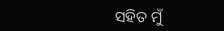ସହିତ ମୁଁ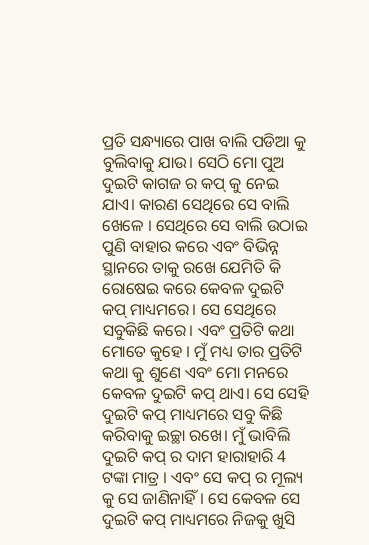ପ୍ରତି ସନ୍ଧ୍ୟାରେ ପାଖ ବାଲି ପଡିଆ କୁ ବୁଲିବାକୁ ଯାଉ। ସେଠି ମୋ ପୁଅ ଦୁଇଟି କାଗଜ ର କପ୍ କୁ ନେଇ ଯାଏ। କାରଣ ସେଥିରେ ସେ ବାଲି ଖେଳେ । ସେଥିରେ ସେ ବାଲି ଉଠାଇ ପୁଣି ବାହାର କରେ ଏବଂ ବିଭିନ୍ନ ସ୍ଥାନରେ ତାକୁ ରଖେ ଯେମିତି କି ରୋଷେଇ କରେ କେବଳ ଦୁଇଟି କପ୍ ମାଧ୍ୟମରେ। ସେ ସେଥିରେ ସବୁକିଛି କରେ। ଏବଂ ପ୍ରତିଟି କଥା ମୋତେ କୁହେ । ମୁଁ ମଧ୍ୟ ତାର ପ୍ରତିଟି କଥା କୁ ଶୁଣେ ଏବଂ ମୋ ମନରେ କେବଳ ଦୁଇଟି କପ୍ ଥାଏ। ସେ ସେହି ଦୁଇଟି କପ୍ ମାଧ୍ୟମରେ ସବୁ କିଛି କରିବାକୁ ଇଚ୍ଛା ରଖେ। ମୁଁ ଭାବିଲି ଦୁଇଟି କପ୍ ର ଦାମ ହାରାହାରି 4 ଟଙ୍କା ମାତ୍ର । ଏବଂ ସେ କପ୍ ର ମୂଲ୍ୟ କୁ ସେ ଜାଣିନାହିଁ। ସେ କେବଳ ସେ ଦୁଇଟି କପ୍ ମାଧ୍ୟମରେ ନିଜକୁ ଖୁସି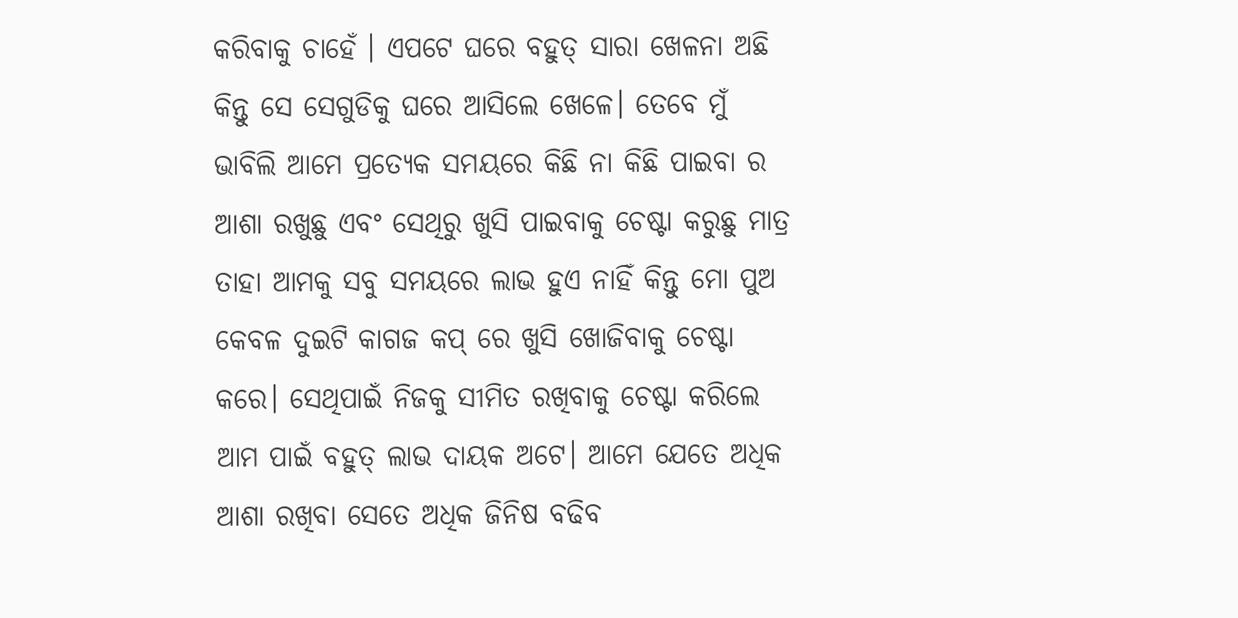କରିବାକୁ ଚାହେଁ । ଏପଟେ ଘରେ ବହୁତ୍ ସାରା ଖେଳନା ଅଛି କିନ୍ତୁ ସେ ସେଗୁଡିକୁ ଘରେ ଆସିଲେ ଖେଳେ। ତେବେ ମୁଁ ଭାବିଲି ଆମେ ପ୍ରତ୍ୟେକ ସମୟରେ କିଛି ନା କିଛି ପାଇବା ର ଆଶା ରଖୁଛୁ ଏବଂ ସେଥିରୁ ଖୁସି ପାଇବାକୁ ଚେଷ୍ଟା କରୁଛୁ ମାତ୍ର ତାହା ଆମକୁ ସବୁ ସମୟରେ ଲାଭ ହୁଏ ନାହିଁ କିନ୍ତୁ ମୋ ପୁଅ କେବଳ ଦୁଇଟି କାଗଜ କପ୍ ରେ ଖୁସି ଖୋଜିବାକୁ ଚେଷ୍ଟା କରେ। ସେଥିପାଇଁ ନିଜକୁ ସୀମିତ ରଖିବାକୁ ଚେଷ୍ଟା କରିଲେ ଆମ ପାଇଁ ବହୁତ୍ ଲାଭ ଦାୟକ ଅଟେ। ଆମେ ଯେତେ ଅଧିକ ଆଶା ରଖିବା ସେତେ ଅଧିକ ଜିନିଷ ବଢିବ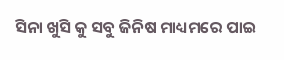ସିନା ଖୁସି କୁ ସବୁ ଜିନିଷ ମାଧ୍ୟମରେ ପାଇ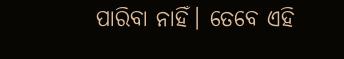ପାରିବା ନାହିଁ। ତେବେ ଏହି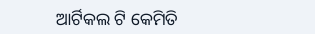ଆର୍ଟିକଲ ଟି କେମିତି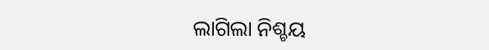ଲାଗିଲା ନିଶ୍ଚୟ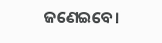ଜଣେଇବେ।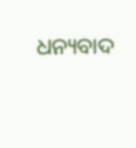ଧନ୍ୟବାଦ